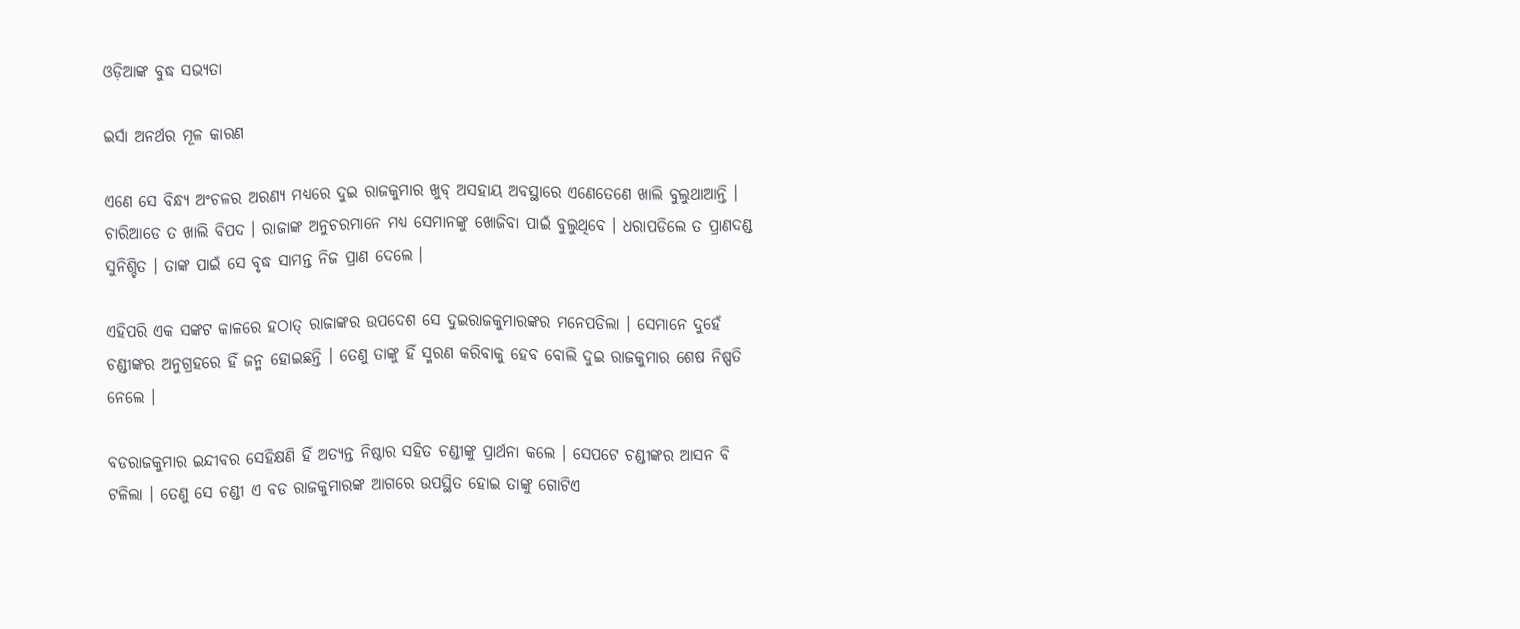ଓଡ଼ିଆଙ୍କ ବୁଦ୍ଧ ସଭ୍ୟତା

ଇର୍ସା ଅନର୍ଥର ମୂଳ କାରଣ

ଏଣେ ସେ ବିନ୍ଧ୍ୟ ଅଂଚଳର ଅରଣ୍ୟ ମଧ୍ୟରେ ଦୁଇ ରାଜକୁମାର ଖୁବ୍ ଅସହାୟ ଅବସ୍ଥାରେ ଏଣେତେଣେ ଖାଲି ବୁଲୁଥାଆନ୍ତି । ଚାରିଆଡେ ତ ଖାଲି ବିପଦ । ରାଜାଙ୍କ ଅନୁଚରମାନେ ମଧ୍ୟ ସେମାନଙ୍କୁ ଖୋଜିବା ପାଇଁ ବୁଲୁଥିବେ । ଧରାପଡିଲେ ତ ପ୍ରାଣଦଣ୍ଡ ସୁନିଶ୍ଚିତ । ତାଙ୍କ ପାଇଁ ସେ ବୃଦ୍ଧ ସାମନ୍ତ ନିଜ ପ୍ରାଣ ଦେଲେ ।

ଏହିପରି ଏକ ସଙ୍କଟ କାଳରେ ହଠାତ୍ ରାଜାଙ୍କର ଉପଦେଶ ସେ ଦୁଇରାଜକୁମାରଙ୍କର ମନେପଡିଲା । ସେମାନେ ଦୁହେଁ ଚଣ୍ଡୀଙ୍କର ଅନୁଗ୍ରହରେ ହିଁ ଜନ୍ମ ହୋଇଛନ୍ତି । ତେଣୁ ତାଙ୍କୁ ହିଁ ସ୍ମରଣ କରିବାକୁ ହେବ ବୋଲି ଦୁଇ ରାଜକୁମାର ଶେଷ ନିଷ୍ପତି ନେଲେ ।

ବଡରାଜକୁମାର ଇନ୍ଦୀବର ସେହିକ୍ଷଣି ହିଁ ଅତ୍ୟନ୍ତ ନିଷ୍ଠାର ସହିତ ଚଣ୍ଡୀଙ୍କୁ ପ୍ରାର୍ଥନା କଲେ । ସେପଟେ ଚଣ୍ଡୀଙ୍କର ଆସନ ବି ଟଳିଲା । ତେଣୁ ସେ ଚଣ୍ଡୀ ଏ ବଡ ରାଜକୁମାରଙ୍କ ଆଗରେ ଉପସ୍ଥିତ ହୋଇ ତାଙ୍କୁ ଗୋଟିଏ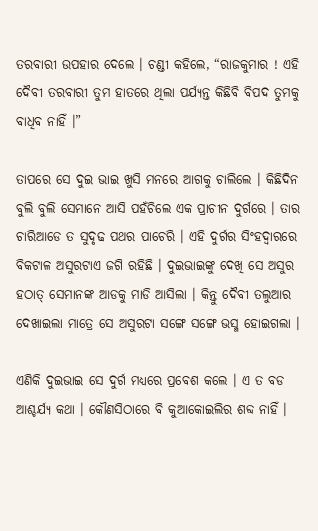ତରବାରୀ ଉପହାର ଦେଲେ । ଚଣ୍ଡୀ କହିଲେ, “ରାଜକୁମାର ! ଏହି ଦୈବୀ ତରବାରୀ ତୁମ ହାତରେ ଥିଲା ପର୍ଯ୍ୟନ୍ତ କିଛିବି ବିପଦ ତୁମକୁ ବାଧିବ ନାହିଁ ।”

ତାପରେ ସେ ଦୁଇ ଭାଇ ଖୁସି ମନରେ ଆଗକୁ ଚାଲିଲେ । କିଛିଦିନ ବୁଲି ବୁଲି ସେମାନେ ଆସି ପହଁଚିଲେ ଏକ ପ୍ରାଚୀନ ଦୁର୍ଗରେ । ତାର ଚାରିଆଡେ ତ ସୁଦୃଢ ପଥର ପାଚେରି । ଏହି ଦୁର୍ଗର ସିଂହଦ୍ୱାରରେ ବିକଟାଳ ଅସୁରଟାଏ ଜଗି ରହିଛି । ଦୁଇଭାଇଙ୍କୁ ଦେଖି ସେ ଅସୁର ହଠାତ୍ ସେମାନଙ୍କ ଆଡକୁ ମାଡି ଆସିଲା । କିନ୍ତୁ ଦୈବୀ ତଲୁଆର ଦେଖାଇଲା ମାତ୍ରେ ସେ ଅସୁରଟା ସଙ୍ଗେ ସଙ୍ଗେ ଭସ୍ମ ହୋଇଗଲା ।

ଏଣିକି ଦୁଇଭାଇ ସେ ଦୁର୍ଗ ମଧ୍ୟରେ ପ୍ରବେଶ କଲେ । ଏ ତ ବଡ ଆଶ୍ଚର୍ଯ୍ୟ କଥା । କୌଣସିଠାରେ ବି କୁଆକୋଇଲିର ଶବ୍ଦ ନାହିଁ ।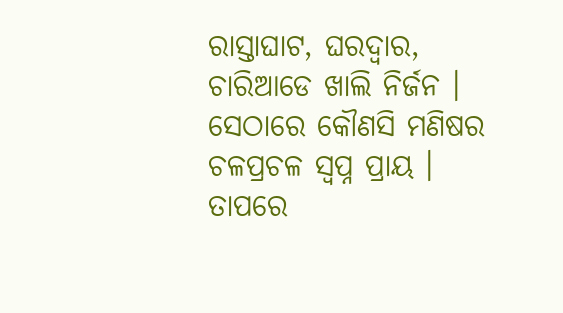ରାସ୍ତାଘାଟ, ଘରଦ୍ୱାର, ଚାରିଆଡେ ଖାଲି ନିର୍ଜନ । ସେଠାରେ କୌଣସି ମଣିଷର ଚଳପ୍ରଚଳ ସ୍ୱପ୍ନ ପ୍ରାୟ । ତାପରେ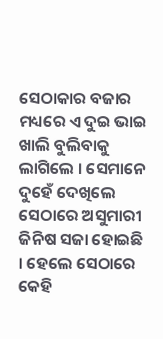ସେଠାକାର ବଜାର ମଧ୍ୟରେ ଏ ଦୁଇ ଭାଇ ଖାଲି ବୁଲିବାକୁ ଲାଗିଲେ । ସେମାନେ ଦୁହେଁ ଦେଖିଲେ ସେଠାରେ ଅସୁମାରୀ ଜିନିଷ ସଜା ହୋଇଛି । ହେଲେ ସେଠାରେ କେହି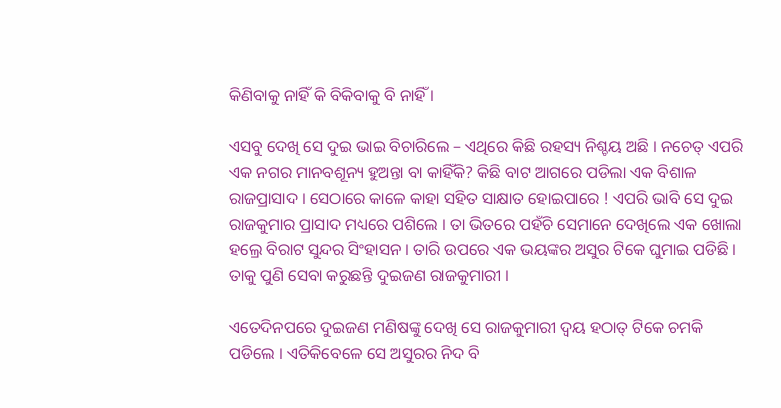କିଣିବାକୁ ନାହିଁ କି ବିକିବାକୁ ବି ନାହିଁ ।

ଏସବୁ ଦେଖି ସେ ଦୁଇ ଭାଇ ବିଚାରିଲେ – ଏଥିରେ କିଛି ରହସ୍ୟ ନିଶ୍ଚୟ ଅଛି । ନଚେତ୍ ଏପରି ଏକ ନଗର ମାନବଶୂନ୍ୟ ହୁଅନ୍ତା ବା କାହିଁକି? କିଛି ବାଟ ଆଗରେ ପଡିଲା ଏକ ବିଶାଳ ରାଜପ୍ରାସାଦ । ସେଠାରେ କାଳେ କାହା ସହିତ ସାକ୍ଷାତ ହୋଇପାରେ ! ଏପରି ଭାବି ସେ ଦୁଇ ରାଜକୁମାର ପ୍ରାସାଦ ମଧ୍ୟରେ ପଶିଲେ । ତା ଭିତରେ ପହଁଚି ସେମାନେ ଦେଖିଲେ ଏକ ଖୋଲା ହଲ୍ରେ ବିରାଟ ସୁନ୍ଦର ସିଂହାସନ । ତାରି ଉପରେ ଏକ ଭୟଙ୍କର ଅସୁର ଟିକେ ଘୁମାଇ ପଡିଛି । ତାକୁ ପୁଣି ସେବା କରୁଛନ୍ତି ଦୁଇଜଣ ରାଜକୁମାରୀ ।

ଏତେଦିନପରେ ଦୁଇଜଣ ମଣିଷଙ୍କୁ ଦେଖି ସେ ରାଜକୁମାରୀ ଦ୍ୱୟ ହଠାତ୍ ଟିକେ ଚମକି ପଡିଲେ । ଏତିକିବେଳେ ସେ ଅସୁରର ନିଦ ବି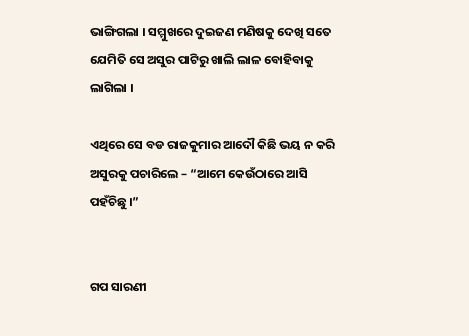ଭାଙ୍ଗିଗଲା । ସମ୍ମୁଖରେ ଦୁଇଜଣ ମଣିଷକୁ ଦେଖି ସତେ ଯେମିତି ସେ ଅସୁର ପାଟିରୁ ଖାଲି ଲାଳ ବୋହିବାକୁ ଲାଗିଲା ।

ଏଥିରେ ସେ ବଡ ରାଜକୁମାର ଆଦୌ କିଛି ଭୟ ନ କରି ଅସୁରକୁ ପଚାରିଲେ – “ଆମେ କେଉଁଠାରେ ଆସି ପହଁଚିଛୁ ।”


ଗପ ସାରଣୀ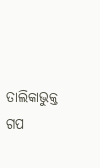ତାଲିକାଭୁକ୍ତ ଗପ